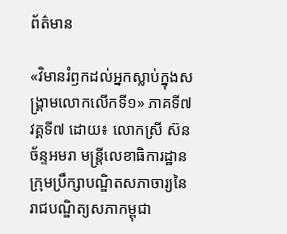ព័ត៌មាន

«វិមានរំឭកដល់អ្នកស្លាប់ក្នុងសង្គ្រាមលោកលើកទី១» ភាគទី៧ វគ្គទី៧ ដោយ៖ លោកស្រី ស៊ន ច័ន្ទអមរា មន្ត្រីលេខាធិការដ្ឋានក្រុមប្រឹក្សាបណ្ឌិតសភាចារ្យនៃរាជបណ្ឌិត្យសភាកម្ពុជា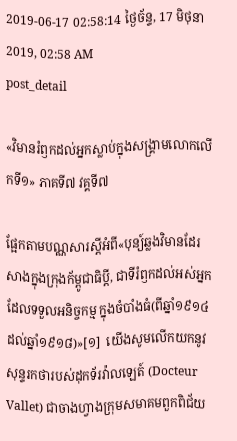2019-06-17 02:58:14 ថ្ងៃច័ន្ទ, 17 មិថុនា 2019, 02:58 AM
post_detail

«វិមានរំឭកដល់អ្នកស្លាប់ក្នុងសង្គ្រាមលោកលើកទី១» ភាគទី៧ វគ្គទី៧

ផ្អែកតាមបណ្ណសារស្តីអំពី«បុន្យ៍ឆ្លងវិមានដែរសាងក្នុងក្រុងក័ម្ពូជាធិប្តី, ជាទីរំឭកដល់អស់អ្នក ដែលទទួលអនិច្ចកម្ម ក្នុងចំបាំងធំ(ពីឆ្នាំ១៩១៤ដល់ឆ្នាំ១៩១៨)»[១]  យើងសូមលើកយកនូវសុន្ទរកថារបស់ដុកទ័រវ៉ាលឡេត៍ (Docteur Vallet) ជាចាងហ្វាងក្រុមសមាគមពួកពិជ័យ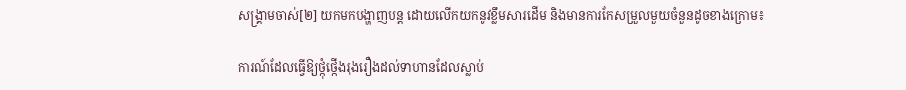សង្គ្រាមចាស់[២] យកមកបង្ហាញបន្ត ដោយលើកយកនូវខ្លឹមសារដើម និងមានការកែសម្រួលមួយចំនួនដូចខាងក្រោម៖

ការណ៍ដែលធ្វើឱ្យថ្កុំថ្កើងរុងរឿងដល់ទាហានដែលស្លាប់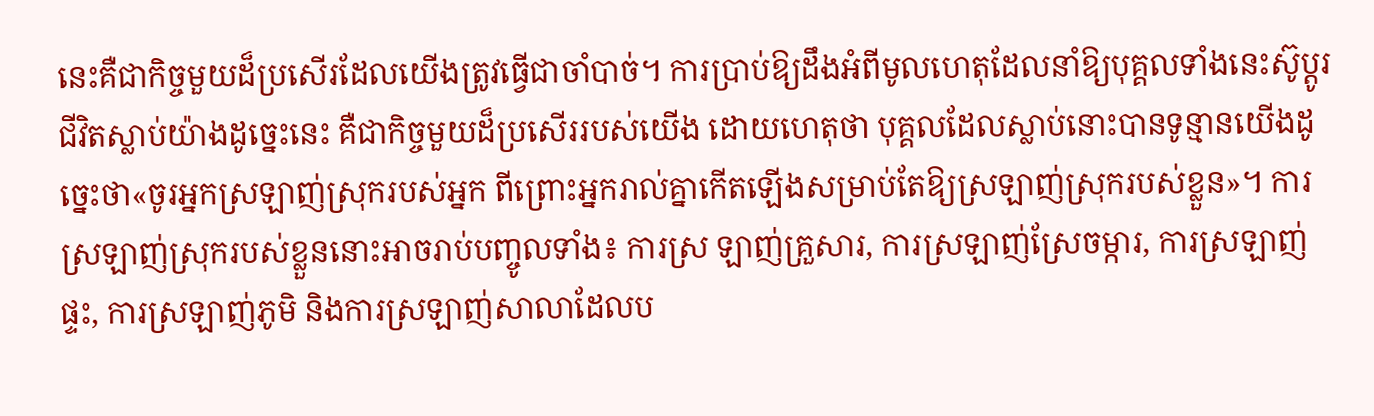នេះគឺជាកិច្ចមួយដ៏ប្រសើរដែលយើងត្រូវធ្វើជាចាំបាច់។ ការប្រាប់ឱ្យដឹងអំពីមូលហេតុដែលនាំឱ្យបុគ្គលទាំងនេះស៊ូប្តូរជីវិតស្លាប់យ៉ាងដូច្នេះនេះ គឺជាកិច្ចមួយដ៏ប្រសើររបស់យើង ដោយហេតុថា បុគ្គលដែលស្លាប់នោះបានទូន្មានយើងដូច្នេះថា«ចូរអ្នកស្រឡាញ់ស្រុករបស់អ្នក ពីព្រោះអ្នករាល់គ្នាកើតឡើងសម្រាប់តែឱ្យស្រឡាញ់ស្រុករបស់ខ្លួន»។ ការស្រឡាញ់ស្រុករបស់ខ្លួននោះអាចរាប់បញ្ចូលទាំង៖ ការស្រ ឡាញ់គ្រួសារ, ការស្រឡាញ់ស្រែចម្ការ, ការស្រឡាញ់ផ្ទះ, ការស្រឡាញ់ភូមិ និងការស្រឡាញ់សាលាដែលប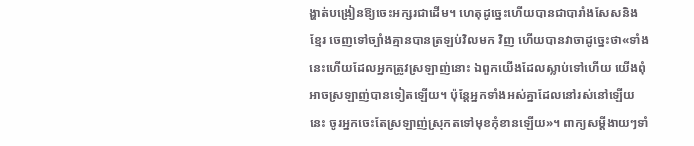ង្ហាត់បង្រៀនឱ្យចេះអក្សរជាដើម។ ហេតុដូច្នេះហើយបានជាបារាំងសែសនិងខ្មែរ ចេញទៅច្បាំងគ្មានបានត្រឡប់វិលមក វិញ ហើយបានវាចាដូច្នេះថា«ទាំងនេះហើយដែលអ្នកត្រូវស្រឡាញ់នោះ ឯពួកយើងដែលស្លាប់ទៅហើយ យើងពុំអាចស្រឡាញ់បានទៀតឡើយ។ ប៉ុន្តែអ្នកទាំងអស់គ្នាដែលនៅរស់នៅឡើយនេះ ចូរអ្នកចេះតែស្រឡាញ់ស្រុកតទៅមុខកុំខានឡើយ»។ ពាក្យសម្តីងាយៗទាំ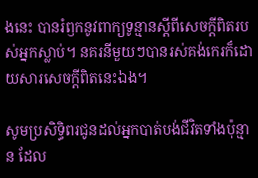ងនេះ បានរំឭកនូវពាក្យទូន្មានស្តីពីសេចក្តីពិតរបស់អ្នកស្លាប់។ នគរនីមួយៗបានរស់គង់កេរក៏ដោយសារសេចក្តីពិតនេះឯង។

សូមប្រសិទ្ធិពរជូនដល់អ្នកបាត់បង់ជីវិតទាំងប៉ុន្មាន ដែល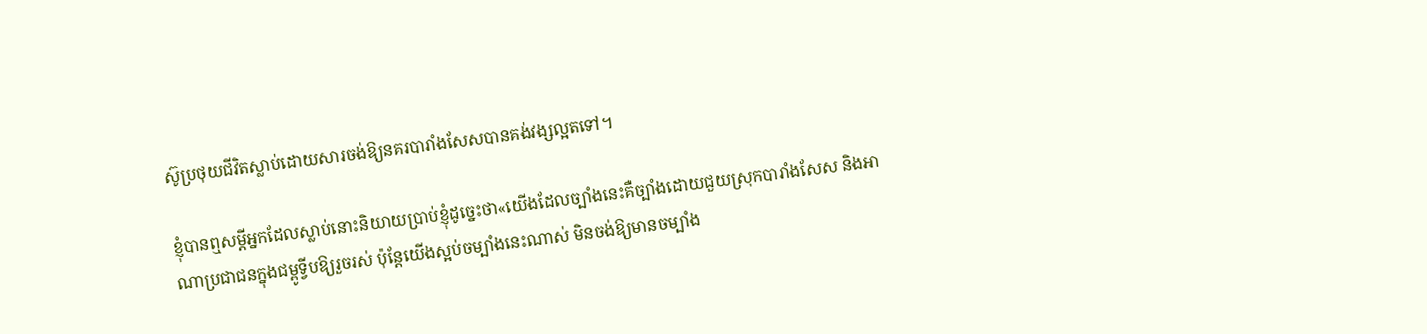ស៊ូប្រថុយជីវិតស្លាប់ដោយសារចង់ឱ្យនគរបារាំងសែសបានគង់វង្សល្អតទៅ។

ខ្ញុំបានឮសម្តីអ្នកដែលស្លាប់នោះនិយាយប្រាប់ខ្ញុំដូច្នេះថា«យើងដែលច្បាំងនេះគឺច្បាំងដោយជួយស្រុកបារាំងសែស និងអាណាប្រជាជនក្នុងជម្ពូទ្វីបឱ្យរួចរស់ ប៉ុន្តែយើងស្អប់ចម្បាំងនេះណាស់ មិនចង់ឱ្យមានចម្បាំង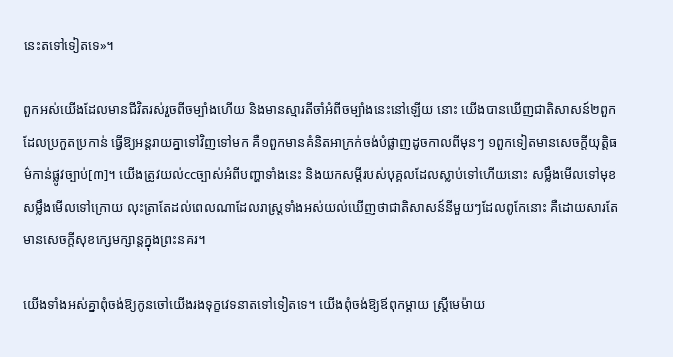នេះតទៅទៀតទេ»។

ពួកអស់យើងដែលមានជីវិតរស់រួចពីចម្បាំងហើយ និងមានស្មារតីចាំអំពីចម្បាំងនេះនៅឡើយ នោះ យើងបានឃើញជាតិសាសន៍២ពួកដែលប្រកួតប្រកាន់ ធ្វើឱ្យអន្តរាយគ្នាទៅវិញទៅមក គឺ១ពួកមានគំនិតអាក្រក់ចង់បំផ្លាញដូចកាលពីមុនៗ ១ពួកទៀតមានសេចក្តីយុត្តិធម៌កាន់ផ្លូវច្បាប់[៣]។ យើងត្រូវយល់ccច្បាស់អំពីបញ្ហាទាំងនេះ និងយកសម្តីរបស់បុគ្គលដែលស្លាប់ទៅហើយនោះ សម្លឹងមើលទៅមុខ សម្លឹងមើលទៅក្រោយ លុះត្រាតែដល់ពេលណាដែលរាស្ត្រទាំងអស់យល់ឃើញថាជាតិសាសន៍នីមួយៗដែលពូកែនោះ គឺដោយសារតែមានសេចក្តីសុខក្សេមក្សាន្តក្នុងព្រះនគរ។

យើងទាំងអស់គ្នាពុំចង់ឱ្យកូនចៅយើងរងទុក្ខវេទនាតទៅទៀតទេ។ យើងពុំចង់ឱ្យឪពុកម្តាយ ស្ត្រីមេម៉ាយ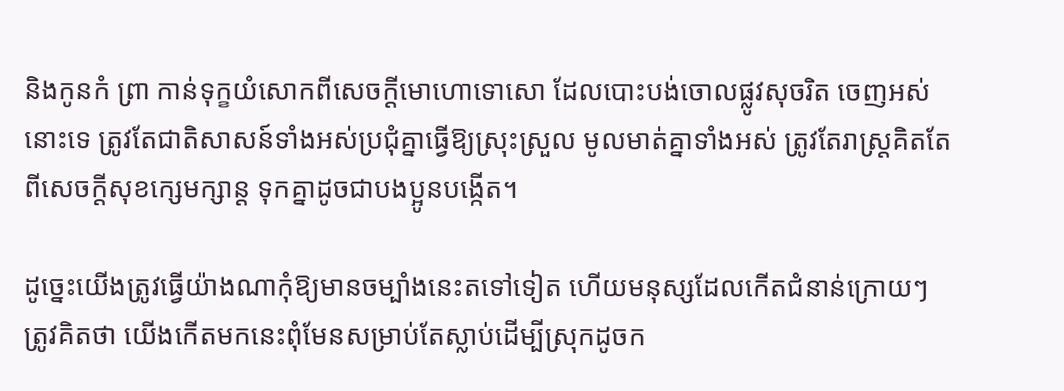និងកូនកំ ព្រា កាន់ទុក្ខយំសោកពីសេចក្តីមោហោទោសោ ដែលបោះបង់ចោលផ្លូវសុចរិត ចេញអស់នោះទេ ត្រូវតែជាតិសាសន៍ទាំងអស់ប្រជុំគ្នាធ្វើឱ្យស្រុះស្រួល មូលមាត់គ្នាទាំងអស់ ត្រូវតែរាស្ត្រគិតតែពីសេចក្តីសុខក្សេមក្សាន្ត ទុកគ្នាដូចជាបងប្អូនបង្កើត។

ដូច្នេះយើងត្រូវធ្វើយ៉ាងណាកុំឱ្យមានចម្បាំងនេះតទៅទៀត ហើយមនុស្សដែលកើតជំនាន់ក្រោយៗត្រូវគិតថា យើងកើតមកនេះពុំមែនសម្រាប់តែស្លាប់ដើម្បីស្រុកដូចក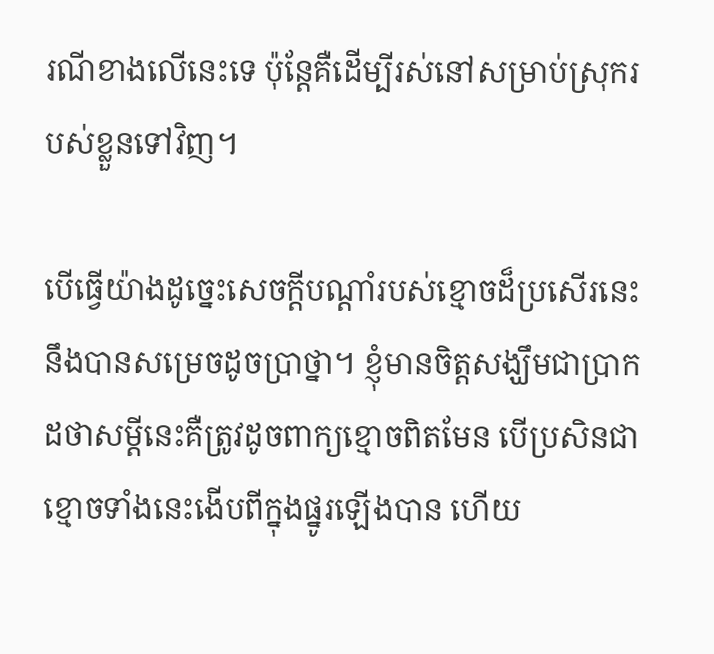រណីខាងលើនេះទេ ប៉ុន្តែគឺដើម្បីរស់នៅសម្រាប់ស្រុករបស់ខ្លួនទៅវិញ។

បើធ្វើយ៉ាងដូច្នេះសេចក្តីបណ្តាំរបស់ខ្មោចដ៏ប្រសើរនេះ នឹងបានសម្រេចដូចប្រាថ្នា។ ខ្ញុំមានចិត្តសង្ឃឹមជាប្រាកដថាសម្តីនេះគឺត្រូវដូចពាក្យខ្មោចពិតមែន បើប្រសិនជាខ្មោចទាំងនេះងើបពីក្នុងផ្នូរឡើងបាន ហើយ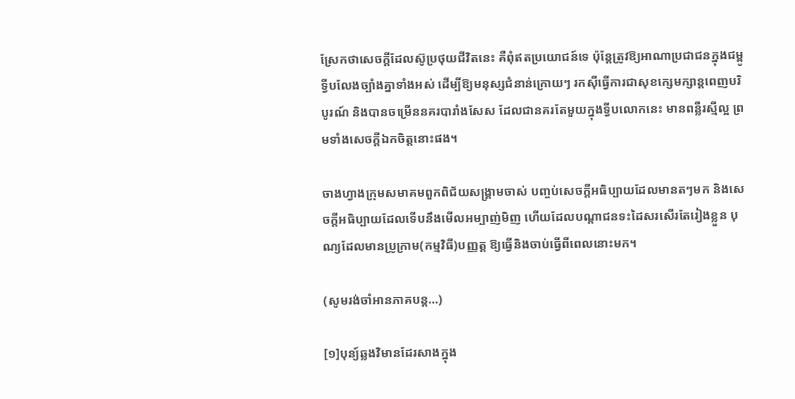ស្រែកថាសេចក្តីដែលស៊ូប្រថុយជីវិតនេះ គឺពុំឥតប្រយោជន៍ទេ ប៉ុន្តែត្រូវឱ្យអាណាប្រជាជនក្នុងជម្ពូទ្វីបលែងច្បាំងគ្នាទាំងអស់ ដើម្បីឱ្យមនុស្សជំនាន់ក្រោយៗ រកស៊ីធ្វើការជាសុខក្សេមក្សាន្តពេញបរិបូរណ៍ និងបានចម្រើននគរបារាំងសែស ដែលជានគរតែមួយក្នុងទ្វីបលោកនេះ មានពន្លឺរស្មីល្អ ព្រមទាំងសេចក្តីឯកចិត្តនោះផង។

ចាងហ្វាងក្រុមសមាគមពួកពិជ័យសង្គ្រាមចាស់ បញ្ចប់សេចក្តីអធិប្បាយដែលមានតៗមក និងសេចក្តីអធិប្បាយដែលទើបនឹងមើលអម្បាញ់មិញ ហើយដែលបណ្តាជនទះដៃសរសើរតែរៀងខ្លួន បុណ្យដែលមានប្រូក្រាម(កម្មវិធី)បញ្ញត្ត ឱ្យធ្វើនិងចាប់ធ្វើពីពេលនោះមក។

(សូមរង់ចាំអានភាគបន្ត…)

[១]បុន្យ៍ឆ្លងវិមានដែរសាងក្នុង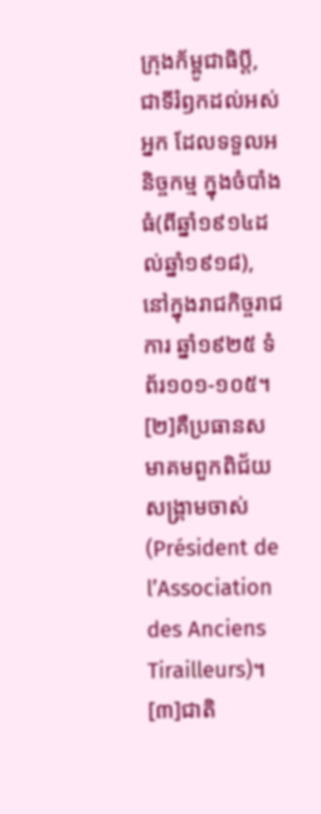ក្រុងក័ម្ពូជាធិប្តី, ជាទីរំឭកដល់អស់អ្នក ដែលទទួលអនិច្ចកម្ម ក្នុងចំបាំងធំ(ពីឆ្នាំ១៩១៤ដល់ឆ្នាំ១៩១៨), នៅក្នុងរាជកិច្ចរាជការ ឆ្នាំ១៩២៥ ទំព័រ១០១-១០៥។
[២]គឺប្រធានសមាគមពួកពិជ័យសង្គ្រាមចាស់ (Président de l’Association des Anciens Tirailleurs)។
[៣]ជាតិ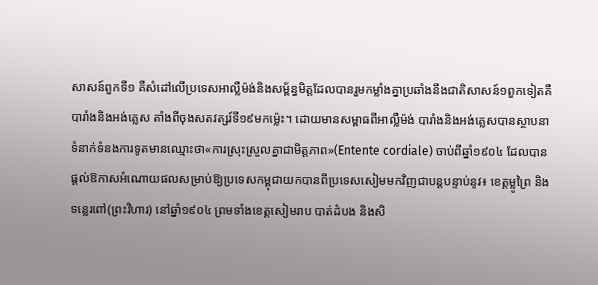សាសន៍ពួកទី១ គឺសំដៅលើប្រទេសអាល្លឺម៉ង់និងសម្ព័ន្ធមិត្តដែលបានរួមកម្លាំងគ្នាប្រឆាំងនឹងជាតិសាសន៍១ពួកទៀតគឺបារាំងនិងអង់គ្លេស តាំងពីចុងសតវត្សរ៍ទី១៩មកម្ល៉េះ។ ដោយមានសម្ពាធពីអាល្លឺម៉ង់ បារាំងនិងអង់គ្លេសបានស្ថាបនាទំនាក់ទំនងការទូតមានឈ្មោះថា«ការស្រុះស្រួលគ្នាជាមិត្តភាព»(Entente cordiale) ចាប់ពីឆ្នាំ១៩០៤ ដែលបានផ្តល់ឱកាសអំណោយផលសម្រាប់ឱ្យប្រទេសកម្ពុជាយកបានពីប្រទេសសៀមមកវិញជាបន្តបន្ទាប់នូវ៖ ខេត្តម្លូព្រៃ និងទន្លេរពៅ(ព្រះវិហារ) នៅឆ្នាំ១៩០៤ ព្រមទាំងខេត្តសៀមរាប បាត់ដំបង និងសិ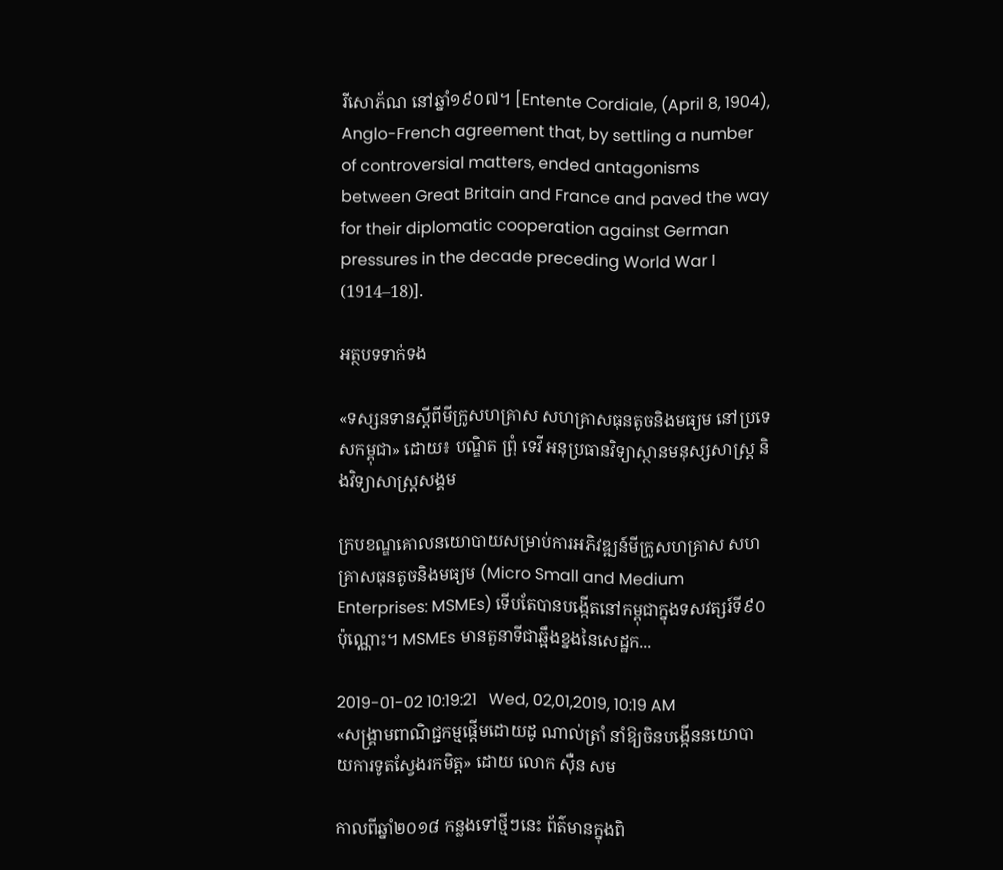រីសោភ័ណ នៅឆ្នាំ១៩០៧។ [Entente Cordiale, (April 8, 1904), Anglo-French agreement that, by settling a number of controversial matters, ended antagonisms between Great Britain and France and paved the way for their diplomatic cooperation against German pressures in the decade preceding World War I (1914–18)].

អត្ថបទទាក់ទង

«ទស្សនទានស្តីពីមីក្រូសហគ្រាស សហគ្រាសធុនតូចនិងមធ្យម នៅប្រទេសកម្ពុជា» ដោយ៖ បណ្ឌិត ព្រុំ ទេវី អនុប្រធានវិទ្យាស្ថានមនុស្សសាស្ត្រ និងវិទ្យាសាស្ត្រសង្គម

ក្របខណ្ឌគោលនយោបាយសម្រាប់ការអភិវឌ្ឍន៍មីក្រូសហគ្រាស សហគ្រាសធុនតូចនិងមធ្យម (Micro Small and Medium Enterprises: MSMEs) ទើបតែបានបង្កើតនៅកម្ពុជាក្នុងទសវត្សរ៍ទី៩០ប៉ុណ្ណោះ។ MSMEs មានតួនាទីជាឆ្អឹងខ្នងនៃសេដ្ឋក...

2019-01-02 10:19:21   Wed, 02,01,2019, 10:19 AM
«សង្គ្រាមពាណិជ្ជកម្មផ្តើមដោយដូ ណាល់ត្រាំ នាំឱ្យចិនបង្កើននយោបាយការទូតស្វែងរកមិត្ត» ដោយ លោក ស៊ឺន សម

កាលពីឆ្នាំ២០១៨ កន្លងទៅថ្មីៗនេះ ព័ត៌មានក្នុងពិ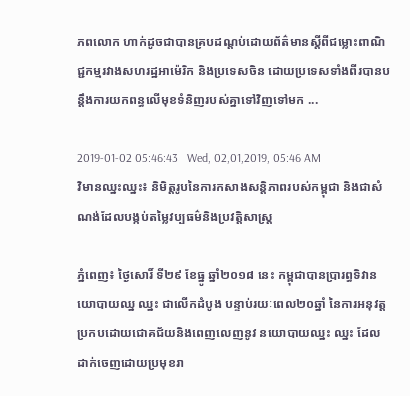ភពលោក ហាក់ដូចជាបានគ្របដណ្តប់ដោយព័ត៌មានស្តីពីជម្លោះពាណិជ្ជកម្មរវាងសហរដ្ឋអាម៉េរិក និងប្រទេសចិន ដោយប្រទេសទាំងពីរបានបន្តឹងការយកពន្ធលើមុខទំនិញរបស់គ្នាទៅវិញទៅមក ...

2019-01-02 05:46:43   Wed, 02,01,2019, 05:46 AM
វិមានឈ្នះឈ្នះ៖ និមិត្តរូបនៃការកសាងសន្តិភាពរបស់កម្ពុជា និងជាសំណង់ដែលបង្កប់តម្លៃវប្បធម៌និងប្រវត្តិសាស្ត្រ

ភ្នំពេញ៖ ថ្ងៃសោរិ៍ ទី២៩ ខែធ្នូ ឆ្នាំ២០១៨ នេះ កម្ពុជាបានប្រារព្ធទិវានយោបាយឈ្ន ឈ្នះ ជាលើកដំបូង បន្ទាប់រយៈពេល២០ឆ្នាំ នៃការអនុវត្តប្រកបដោយជោគជ័យនិងពេញលេញនូវ នយោបាយឈ្នះ ឈ្នះ ដែលដាក់ចេញដោយប្រមុខរា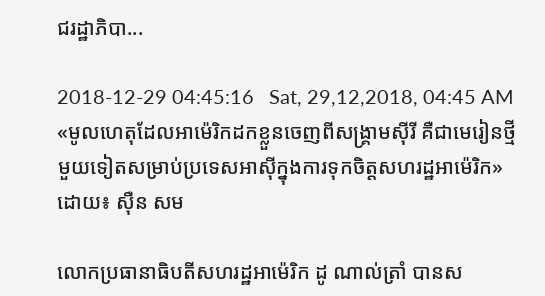ជរដ្ឋាភិបា...

2018-12-29 04:45:16   Sat, 29,12,2018, 04:45 AM
«មូលហេតុដែលអាម៉េរិកដកខ្លួនចេញពីសង្គ្រាមស៊ីរី គឺជាមេរៀនថ្មីមួយទៀតសម្រាប់ប្រទេសអាស៊ីក្នុងការទុកចិត្តសហរដ្ឋអាម៉េរិក» ដោយ៖ ស៊ឺន សម

លោកប្រធានាធិបតីសហរដ្ឋអាម៉េរិក ដូ ណាល់ត្រាំ បានស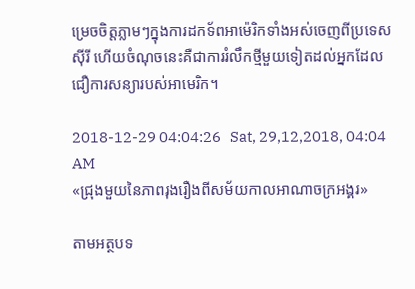ម្រេចចិត្តភ្លាមៗក្នុងការដកទ័ពអាម៉េរិកទាំងអស់ចេញពីប្រទេសស៊ីរី ហើយចំណុចនេះគឺជាការរំលឹកថ្មីមួយទៀតដល់អ្នកដែលជឿការសន្យារបស់អាមេរិក។

2018-12-29 04:04:26   Sat, 29,12,2018, 04:04 AM
«ជ្រុងមួយនៃភាពរុងរឿងពីសម័យកាលអាណាចក្រអង្គរ»

តាមអត្ថបទ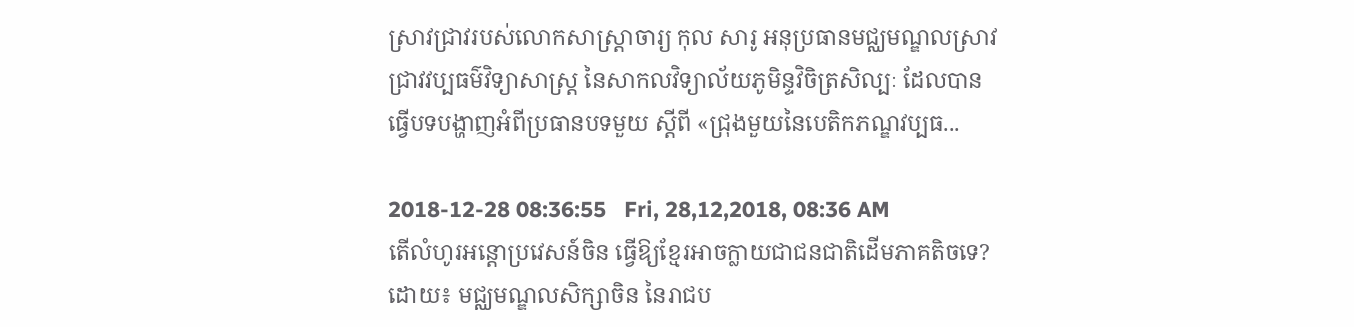ស្រាវជ្រាវរបស់លោកសាស្ត្រាចារ្យ កុល សារូ អនុប្រធានមជ្ឈមណ្ឌលស្រាវជ្រាវវប្បធម៌វិទ្យាសាស្ត្រ នៃសាកលវិទ្យាល័យភូមិន្ទវិចិត្រសិល្បៈ ដែលបានធ្វើបទបង្ហាញអំពីប្រធានបទមួយ ស្តីពី «ជ្រុងមួយនៃបេតិកភណ្ឌវប្បធ...

2018-12-28 08:36:55   Fri, 28,12,2018, 08:36 AM
តើលំហូរអន្តោប្រវេសន៍ចិន ធ្វើឱ្យខ្មែរអាចក្លាយជាជនជាតិដើមភាគតិចទេ? ដោយ៖ មជ្ឈមណ្ឌលសិក្សាចិន នៃរាជប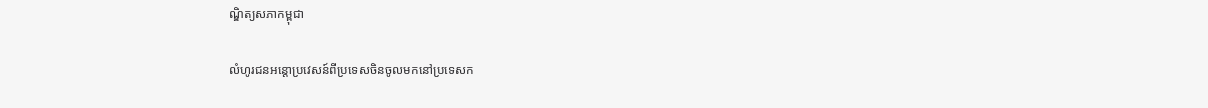ណ្ឌិត្យសភាកម្ពុជា

លំហូរជនអន្តោប្រវេសន៍ពីប្រទេសចិនចូលមកនៅប្រទេសក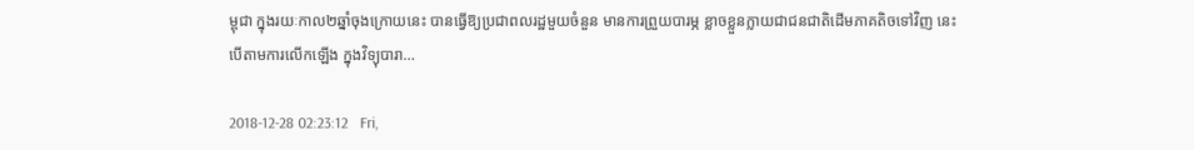ម្ពុជា ក្នុងរយៈកាល២ឆ្នាំចុងក្រោយនេះ បានធ្វើឱ្យប្រជាពលរដ្ឋមួយចំនួន មានការព្រួយបារម្ភ ខ្លាចខ្លួនក្លាយជាជនជាតិដើមភាគតិចទៅវិញ នេះបើតាមការលើកឡើង ក្នុងវិទ្យុបារា...

2018-12-28 02:23:12   Fri,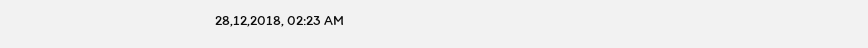28,12,2018, 02:23 AM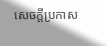សេចក្តីប្រកាស